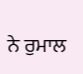ਨੇ ਰੁਮਾਲ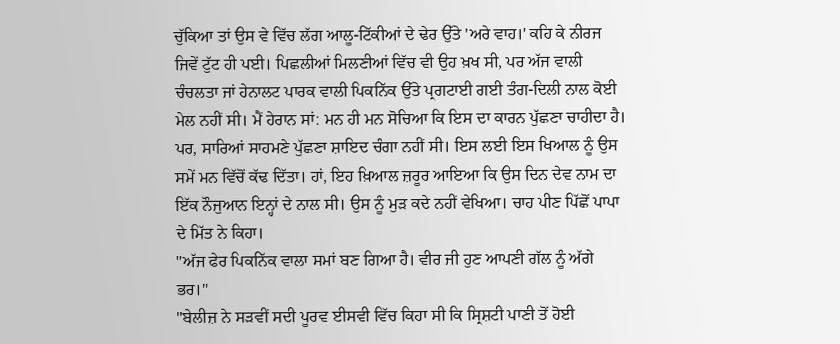ਚੁੱਕਿਆ ਤਾਂ ਉਸ ਵੇ ਵਿੱਚ ਲੱਗ ਆਲੂ-ਟਿੱਕੀਆਂ ਦੇ ਢੇਰ ਉੱਤੇ 'ਅਰੇ ਵਾਹ।' ਕਹਿ ਕੇ ਨੀਰਜ ਜਿਵੇਂ ਟੁੱਟ ਹੀ ਪਈ। ਪਿਛਲੀਆਂ ਮਿਲਣੀਆਂ ਵਿੱਚ ਵੀ ਉਹ ਖ਼ਖ ਸੀ, ਪਰ ਅੱਜ ਵਾਲੀ ਚੰਚਲਤਾ ਜਾਂ ਹੇਨਾਲਟ ਪਾਰਕ ਵਾਲੀ ਪਿਕਨਿੱਕ ਉੱਤੇ ਪ੍ਰਗਟਾਈ ਗਈ ਤੰਗ-ਦਿਲੀ ਨਾਲ ਕੋਈ ਮੇਲ ਨਹੀਂ ਸੀ। ਮੈਂ ਹੇਰਾਨ ਸਾਂ: ਮਨ ਹੀ ਮਨ ਸੋਚਿਆ ਕਿ ਇਸ ਦਾ ਕਾਰਨ ਪੁੱਛਣਾ ਚਾਹੀਦਾ ਹੈ। ਪਰ, ਸਾਰਿਆਂ ਸਾਹਮਣੇ ਪੁੱਛਣਾ ਸ਼ਾਇਦ ਚੰਗਾ ਨਹੀਂ ਸੀ। ਇਸ ਲਈ ਇਸ ਖਿਆਲ ਨੂੰ ਉਸ ਸਮੇਂ ਮਨ ਵਿੱਚੋਂ ਕੱਢ ਦਿੱਤਾ। ਹਾਂ, ਇਹ ਖ਼ਿਆਲ ਜ਼ਰੂਰ ਆਇਆ ਕਿ ਉਸ ਦਿਨ ਦੇਵ ਨਾਮ ਦਾ ਇੱਕ ਨੌਜੁਆਨ ਇਨ੍ਹਾਂ ਦੇ ਨਾਲ ਸੀ। ਉਸ ਨੂੰ ਮੁੜ ਕਦੇ ਨਹੀਂ ਵੇਖਿਆ। ਚਾਹ ਪੀਣ ਪਿੱਛੋਂ ਪਾਪਾ ਦੇ ਮਿੱਤ ਨੇ ਕਿਹਾ।
"ਅੱਜ ਫੇਰ ਪਿਕਨਿੱਕ ਵਾਲਾ ਸਮਾਂ ਬਣ ਗਿਆ ਹੈ। ਵੀਰ ਜੀ ਹੁਣ ਆਪਣੀ ਗੱਲ ਨੂੰ ਅੱਗੇ ਭਰ।"
"ਬੇਲੀਜ਼ ਨੇ ਸੜਵੀਂ ਸਦੀ ਪੂਰਵ ਈਸਵੀ ਵਿੱਚ ਕਿਹਾ ਸੀ ਕਿ ਸ੍ਰਿਸ਼ਟੀ ਪਾਣੀ ਤੋਂ ਹੋਈ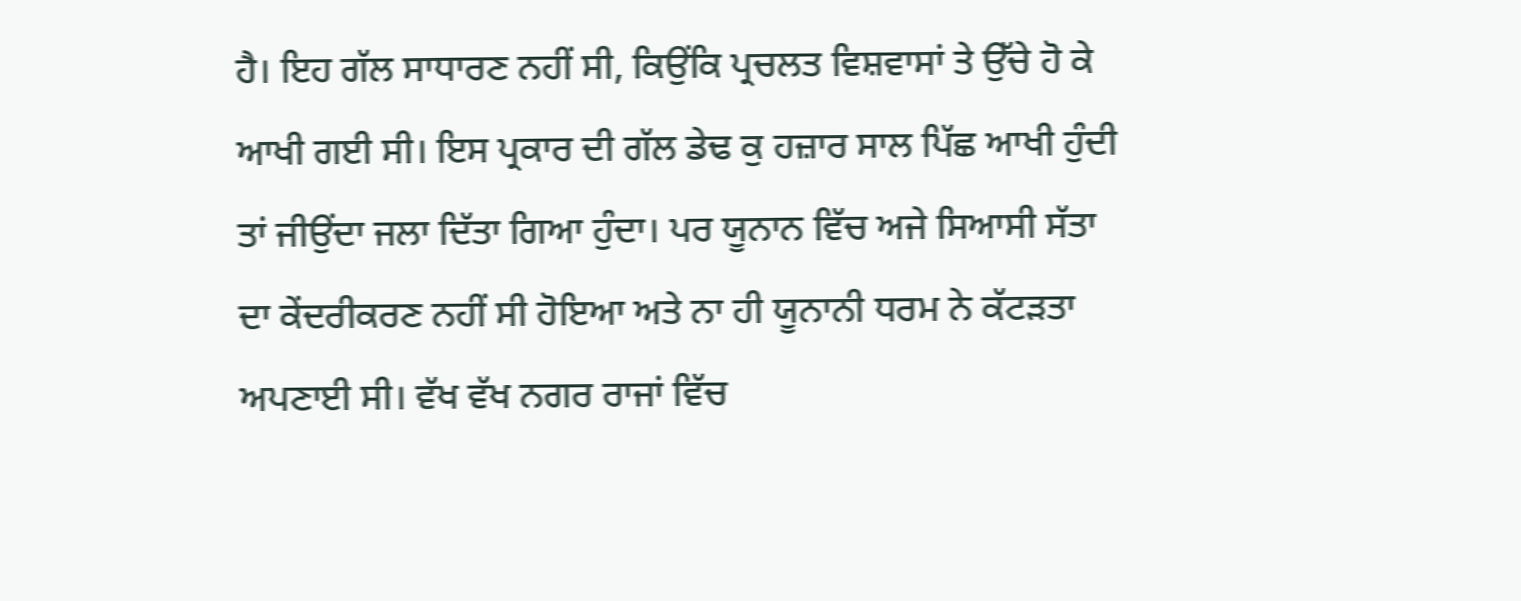ਹੈ। ਇਹ ਗੱਲ ਸਾਧਾਰਣ ਨਹੀਂ ਸੀ, ਕਿਉਂਕਿ ਪ੍ਰਚਲਤ ਵਿਸ਼ਵਾਸਾਂ ਤੇ ਉੱਚੇ ਹੋ ਕੇ ਆਖੀ ਗਈ ਸੀ। ਇਸ ਪ੍ਰਕਾਰ ਦੀ ਗੱਲ ਡੇਢ ਕੁ ਹਜ਼ਾਰ ਸਾਲ ਪਿੱਛ ਆਖੀ ਹੁੰਦੀ ਤਾਂ ਜੀਉਂਦਾ ਜਲਾ ਦਿੱਤਾ ਗਿਆ ਹੁੰਦਾ। ਪਰ ਯੂਨਾਨ ਵਿੱਚ ਅਜੇ ਸਿਆਸੀ ਸੱਤਾ ਦਾ ਕੇਂਦਰੀਕਰਣ ਨਹੀਂ ਸੀ ਹੋਇਆ ਅਤੇ ਨਾ ਹੀ ਯੂਨਾਨੀ ਧਰਮ ਨੇ ਕੱਟੜਤਾ ਅਪਣਾਈ ਸੀ। ਵੱਖ ਵੱਖ ਨਗਰ ਰਾਜਾਂ ਵਿੱਚ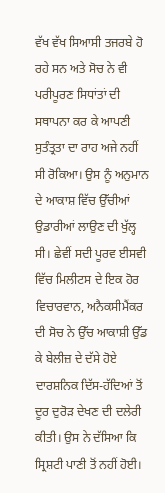ਵੱਖ ਵੱਖ ਸਿਆਸੀ ਤਜਰਬੇ ਹੋ ਰਹੇ ਸਨ ਅਤੇ ਸੋਚ ਨੇ ਵੀ ਪਰੀਪੂਰਣ ਸਿਧਾਂਤਾਂ ਦੀ ਸਥਾਪਨਾ ਕਰ ਕੇ ਆਪਣੀ ਸੁਤੰਤ੍ਰਤਾ ਦਾ ਰਾਹ ਅਜੇ ਨਹੀਂ ਸੀ ਰੋਕਿਆ। ਉਸ ਨੂੰ ਅਨੁਮਾਨ ਦੇ ਆਕਾਸ਼ ਵਿੱਚ ਉੱਚੀਆਂ ਉਡਾਰੀਆਂ ਲਾਉਣ ਦੀ ਖੁੱਲ੍ਹ ਸੀ। ਛੇਵੀਂ ਸਦੀ ਪੂਰਵ ਈਸਵੀ ਵਿੱਚ ਮਿਲੀਟਸ ਦੇ ਇਕ ਹੋਰ ਵਿਚਾਰਵਾਨ, ਅਨੈਕਸੀਮੈਂਕਰ ਦੀ ਸੋਚ ਨੇ ਉੱਚ ਆਕਾਸ਼ੀ ਉੱਡ ਕੇ ਬੇਲੀਜ਼ ਦੇ ਦੱਸੇ ਹੋਏ ਦਾਰਸ਼ਨਿਕ ਦਿੱਸ-ਹੱਦਿਆਂ ਤੋਂ ਦੂਰ ਦੁਰੋੜ ਦੇਖਣ ਦੀ ਦਲੇਰੀ ਕੀਤੀ। ਉਸ ਨੇ ਦੱਸਿਆ ਕਿ ਸ੍ਰਿਸ਼ਟੀ ਪਾਣੀ ਤੋਂ ਨਹੀਂ ਹੋਈ।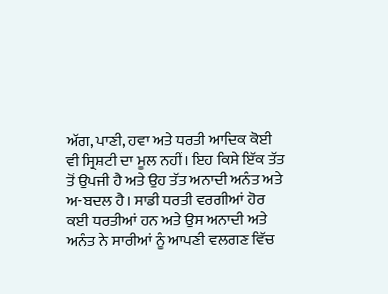ਅੱਗ, ਪਾਣੀ, ਹਵਾ ਅਤੇ ਧਰਤੀ ਆਦਿਕ ਕੋਈ ਵੀ ਸ੍ਰਿਸ਼ਟੀ ਦਾ ਮੂਲ ਨਹੀਂ। ਇਹ ਕਿਸੇ ਇੱਕ ਤੱਤ ਤੋਂ ਉਪਜੀ ਹੈ ਅਤੇ ਉਹ ਤੱਤ ਅਨਾਦੀ ਅਨੰਤ ਅਤੇ ਅ-ਬਦਲ ਹੈ। ਸਾਡੀ ਧਰਤੀ ਵਰਗੀਆਂ ਹੋਰ ਕਈ ਧਰਤੀਆਂ ਹਨ ਅਤੇ ਉਸ ਅਨਾਦੀ ਅਤੇ ਅਨੰਤ ਨੇ ਸਾਰੀਆਂ ਨੂੰ ਆਪਣੀ ਵਲਗਣ ਵਿੱਚ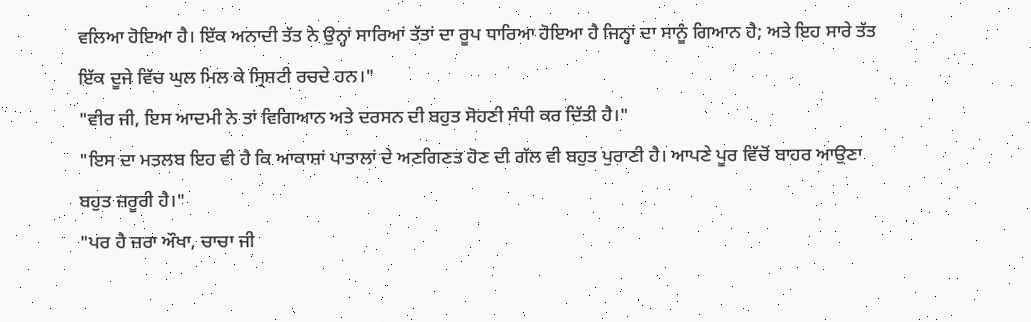ਵਲਿਆ ਹੋਇਆ ਹੈ। ਇੱਕ ਅਨਾਦੀ ਤੱਤ ਨੇ ਉਨ੍ਹਾਂ ਸਾਰਿਆਂ ਤੱਤਾਂ ਦਾ ਰੂਪ ਧਾਰਿਆ ਹੋਇਆ ਹੈ ਜਿਨ੍ਹਾਂ ਦਾ ਸਾਨੂੰ ਗਿਆਨ ਹੈ; ਅਤੇ ਇਹ ਸਾਰੇ ਤੱਤ ਇੱਕ ਦੂਜੇ ਵਿੱਚ ਘੁਲ ਮਿਲ ਕੇ ਸ੍ਰਿਸ਼ਟੀ ਰਚਦੇ ਹਨ।"
"ਵੀਰ ਜੀ, ਇਸ ਆਦਮੀ ਨੇ ਤਾਂ ਵਿਗਿਆਨ ਅਤੇ ਦਰਸਨ ਦੀ ਬਹੁਤ ਸੋਹਣੀ ਸੰਧੀ ਕਰ ਦਿੱਤੀ ਹੈ।"
"ਇਸ ਦਾ ਮਤਲਬ ਇਹ ਵੀ ਹੈ ਕਿ ਆਕਾਸ਼ਾਂ ਪਾਤਾਲਾਂ ਦੇ ਅਣਗਿਣਤ ਹੋਣ ਦੀ ਗੱਲ ਵੀ ਬਹੁਤ ਪੁਰਾਣੀ ਹੈ। ਆਪਣੇ ਪੂਰ ਵਿੱਚੋਂ ਬਾਹਰ ਆਉਣਾ ਬਹੁਤ ਜ਼ਰੂਰੀ ਹੈ।"
"ਪਰ ਹੈ ਜ਼ਰਾ ਔਖਾ, ਚਾਚਾ ਜੀ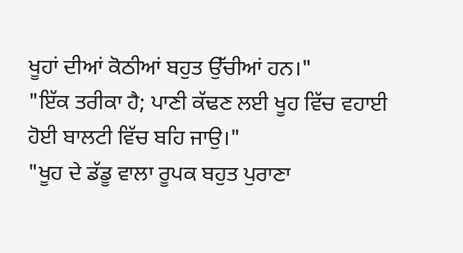ਖੂਹਾਂ ਦੀਆਂ ਕੋਠੀਆਂ ਬਹੁਤ ਉੱਚੀਆਂ ਹਨ।"
"ਇੱਕ ਤਰੀਕਾ ਹੈ; ਪਾਣੀ ਕੱਢਣ ਲਈ ਖੂਹ ਵਿੱਚ ਵਹਾਈ ਹੋਈ ਬਾਲਟੀ ਵਿੱਚ ਬਹਿ ਜਾਉ।"
"ਖੂਹ ਦੇ ਡੱਡੂ ਵਾਲਾ ਰੂਪਕ ਬਹੁਤ ਪੁਰਾਣਾ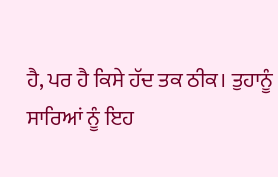ਹੈ, ਪਰ ਹੈ ਕਿਸੇ ਹੱਦ ਤਕ ਠੀਕ। ਤੁਹਾਨੂੰ ਸਾਰਿਆਂ ਨੂੰ ਇਹ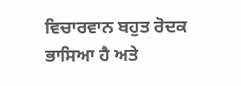ਵਿਚਾਰਵਾਨ ਬਹੁਤ ਰੋਦਕ ਭਾਸਿਆ ਹੈ ਅਤੇ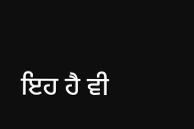ਇਹ ਹੈ ਵੀ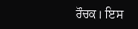ਰੌਚਕ। ਇਸ